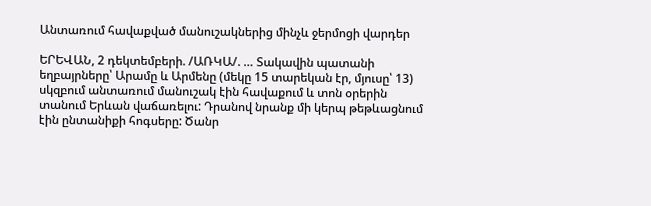Անտառում հավաքված մանուշակներից մինչև ջերմոցի վարդեր

ԵՐԵՎԱՆ, 2 դեկտեմբերի. /ԱՌԿԱ/. … Տակավին պատանի եղբայրները՝ Արամը և Արմենը (մեկը 15 տարեկան էր, մյուսը՝ 13) սկզբում անտառում մանուշակ էին հավաքում և տոն օրերին տանում Երևան վաճառելու: Դրանով նրանք մի կերպ թեթևացնում էին ընտանիքի հոգսերը: Ծանր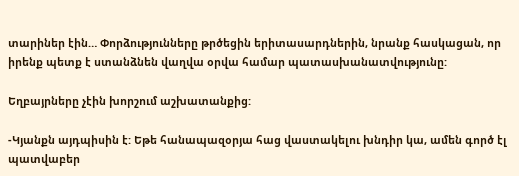տարիներ էին… Փորձությունները թրծեցին երիտասարդներին, նրանք հասկացան, որ իրենք պետք է ստանձնեն վաղվա օրվա համար պատասխանատվությունը:

Եղբայրները չէին խորշում աշխատանքից:

-Կյանքն այդպիսին է: Եթե հանապազօրյա հաց վաստակելու խնդիր կա, ամեն գործ էլ պատվաբեր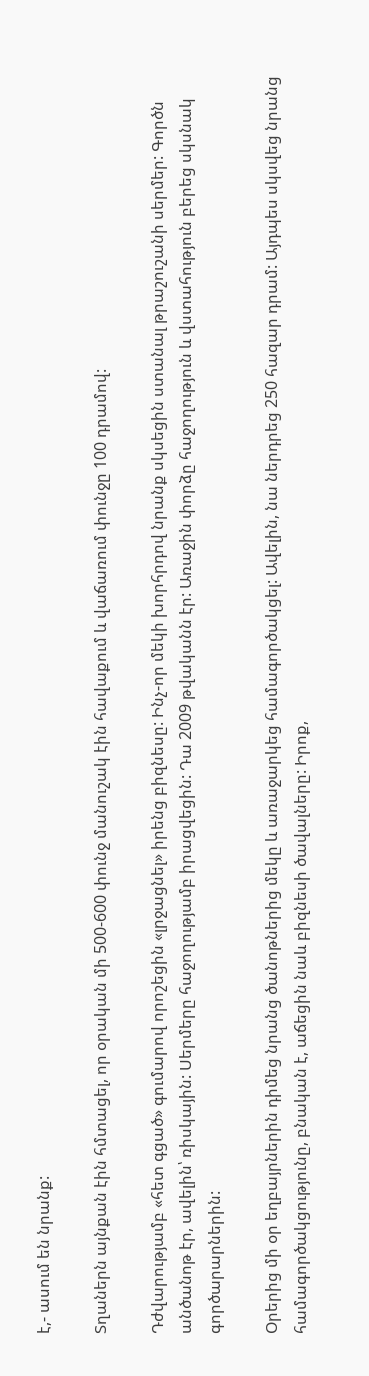է,- ասում են նրանք:

Տղաներն այնքան էին հմտացել, որ օրական մի 500-600 փունջ մանուշակ էին հավաքում և վաճառում փունջը 100 դրամով:

Դժվարությամբ «հետ գցած» գումարով որոշեցին «լրջացնել» իրենց բիզնեսը: Ինչ-որ մեկի խորհրդով նրանք սկսեցին ստանալ թրաշուշանի սերմեր: Գործն անծանոթ էր, ավելին՝ ռիսկային: Սերմերը հաջողությամբ իրացվեցին: Դա 2009 թվականն էր: Առաջին փորձը հաջողություն և վստահություն բերեց սկսնակ գործարարներին:

Օրերից մի օր եղբայրներին դիմեց նրանց ծանոթներից մեկը և առաջարկեց համագործակցել: Ավելին, նա ներդրեց 250 հազար դրամ: Այդպես սկսվեց նրանց համագործակցությունը, բնական է, աճեցին նաև բիզնեսի ծավալները: Իրոք,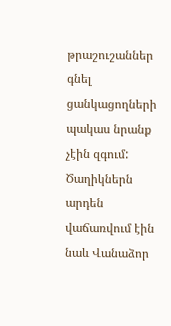թրաշուշաններ գնել ցանկացողների պակաս նրանք չէին զգում: Ծաղիկներն արդեն վաճառվում էին նաև Վանաձոր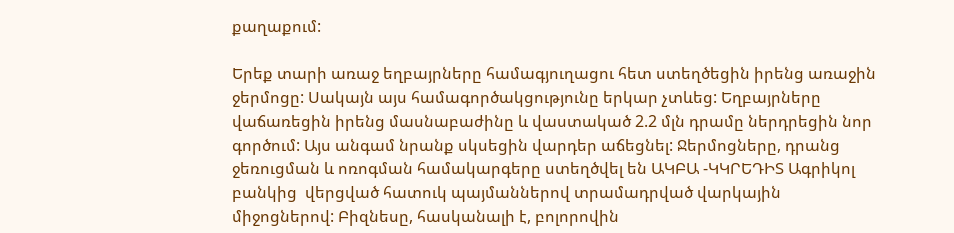քաղաքում:

Երեք տարի առաջ եղբայրները համագյուղացու հետ ստեղծեցին իրենց առաջին ջերմոցը: Սակայն այս համագործակցությունը երկար չտևեց: Եղբայրները վաճառեցին իրենց մասնաբաժինը և վաստակած 2.2 մլն դրամը ներդրեցին նոր գործում: Այս անգամ նրանք սկսեցին վարդեր աճեցնել: Ջերմոցները, դրանց ջեռուցման և ոռոգման համակարգերը ստեղծվել են ԱԿԲԱ -ԿԿՐԵԴԻՏ Ագրիկոլ բանկից  վերցված հատուկ պայմաններով տրամադրված վարկային միջոցներով: Բիզնեսը, հասկանալի է, բոլորովին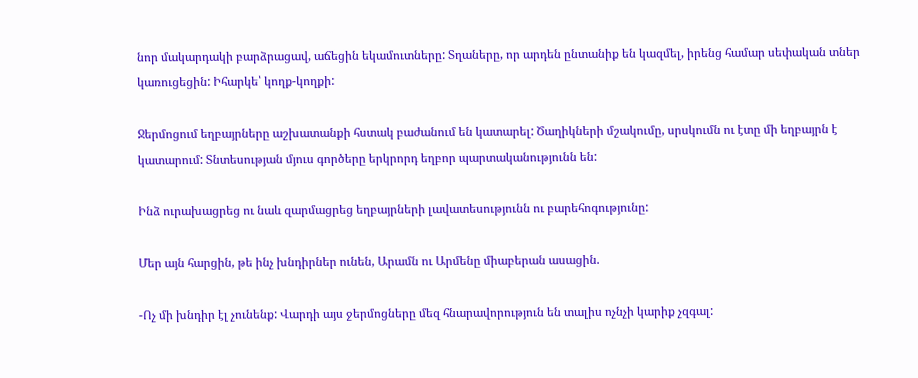նոր մակարդակի բարձրացավ, աճեցին եկամուտները: Տղաները, որ արդեն ընտանիք են կազմել, իրենց համար սեփական տներ կառուցեցին: Իհարկե՝ կողք-կողքի:

Ջերմոցում եղբայրները աշխատանքի հստակ բաժանում են կատարել: Ծաղիկների մշակումը, սրսկումն ու էտը մի եղբայրն է կատարում: Տնտեսության մյուս գործերը երկրորդ եղբոր պարտականությունն են:

Ինձ ուրախացրեց ու նաև զարմացրեց եղբայրների լավատեսությունն ու բարեհոգությունը:

Մեր այն հարցին, թե ինչ խնդիրներ ունեն, Արամն ու Արմենը միաբերան ասացին.

-Ոչ մի խնդիր էլ չունենք: Վարդի այս ջերմոցները մեզ հնարավորություն են տալիս ոչնչի կարիք չզգալ: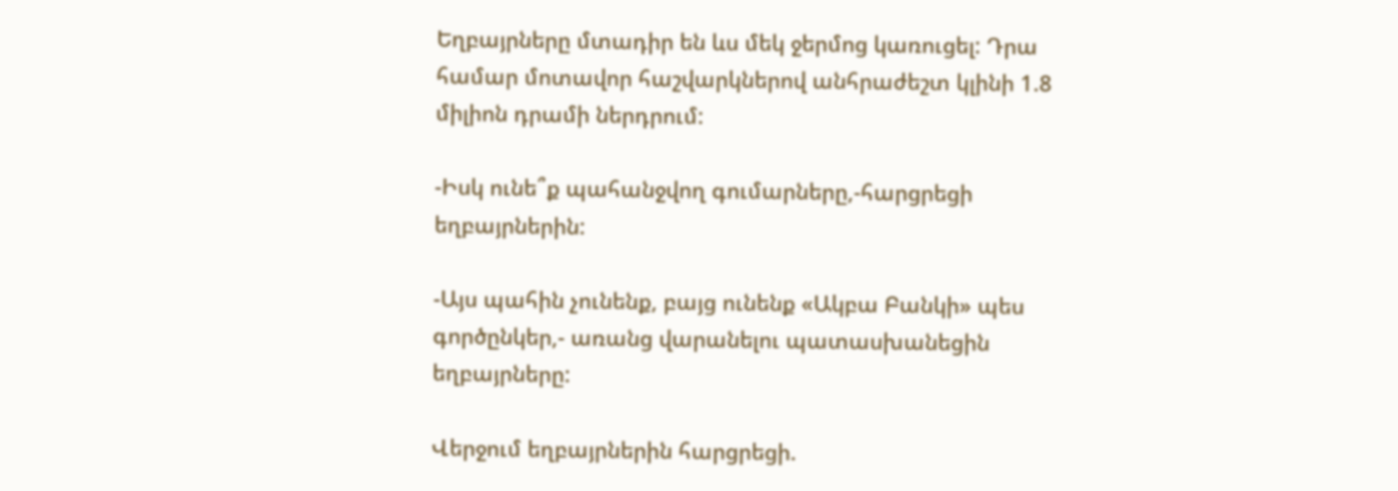Եղբայրները մտադիր են ևս մեկ ջերմոց կառուցել: Դրա համար մոտավոր հաշվարկներով անհրաժեշտ կլինի 1.8 միլիոն դրամի ներդրում:

-Իսկ ունե՞ք պահանջվող գումարները,-հարցրեցի եղբայրներին:

-Այս պահին չունենք, բայց ունենք «Ակբա Բանկի» պես գործընկեր,- առանց վարանելու պատասխանեցին եղբայրները:

Վերջում եղբայրներին հարցրեցի.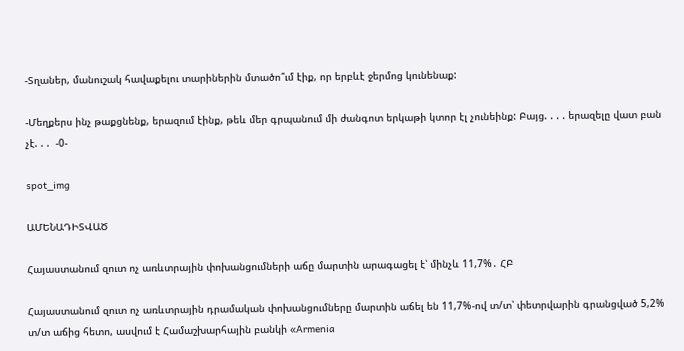-Տղաներ, մանուշակ հավաքելու տարիներին մտածո՞ւմ էիք, որ երբևէ ջերմոց կունենաք:

-Մեղքերս ինչ թաքցնենք, երազում էինք, թեև մեր գրպանում մի ժանգոտ երկաթի կտոր էլ չունեինք: Բայց. . . . երազելը վատ բան չէ. . .  -0-

spot_img

ԱՄԵՆԱԴԻՏՎԱԾ

Հայաստանում զուտ ոչ առևտրային փոխանցումների աճը մարտին արագացել է՝ մինչև 11,7%․ ՀԲ

Հայաստանում զուտ ոչ առևտրային դրամական փոխանցումները մարտին աճել են 11,7%-ով տ/տ՝ փետրվարին գրանցված 5,2% տ/տ աճից հետո, ասվում է Համաշխարհային բանկի «Armenia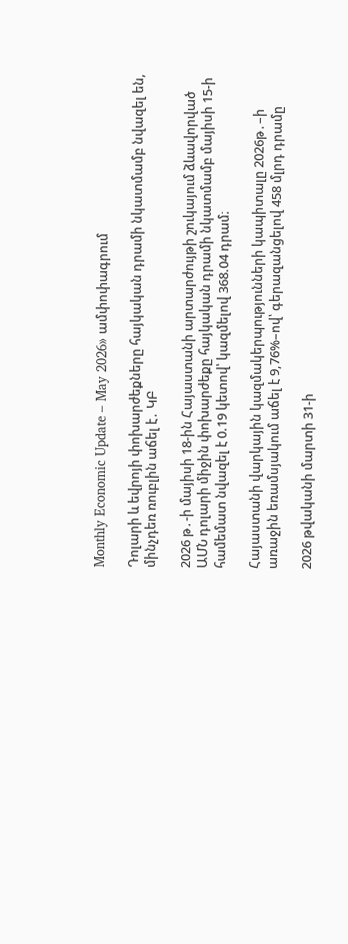Monthly Economic Update – May 2026» ամփոփագրում

Դոլարի և եվրոյի փոխարժեքները հայկական դրամի նկատմամբ նվազել են, մինչդեռ ռուբլին աճել է․ ԿԲ

2026 թ․-ի մայիսի 18-ին Հայաստանի արտարժույթի շուկայում ձևավորված ԱՄՆ դոլարի միջին փոխարժեքը հայկական դրամի նկատմամբ մայիսի 15-ի համեմատ նվազել է 0.19 կետով՝ կազմելով 368.04 դրամ։

Հայաստանի վարկային կազմակերպությունների կապիտալը 2026թ․–ի առաջին եռամսյակում աճել է 9,76%–ով՝ գերազանցելով 458 մլրդ դրամը

2026 թվականի մարտի 31-ի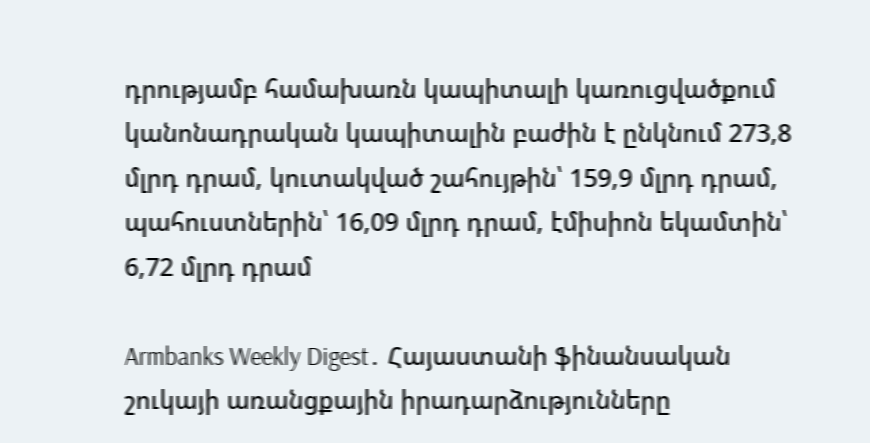դրությամբ համախառն կապիտալի կառուցվածքում կանոնադրական կապիտալին բաժին է ընկնում 273,8 մլրդ դրամ, կուտակված շահույթին՝ 159,9 մլրդ դրամ, պահուստներին՝ 16,09 մլրդ դրամ, էմիսիոն եկամտին՝ 6,72 մլրդ դրամ

Armbanks Weekly Digest․ Հայաստանի ֆինանսական շուկայի առանցքային իրադարձությունները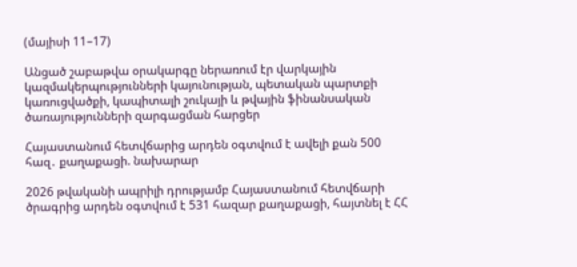(մայիսի 11–17)

Անցած շաբաթվա օրակարգը ներառում էր վարկային կազմակերպությունների կայունության, պետական պարտքի կառուցվածքի, կապիտալի շուկայի և թվային ֆինանսական ծառայությունների զարգացման հարցեր

Հայաստանում հետվճարից արդեն օգտվում է ավելի քան 500 հազ․ քաղաքացի. նախարար

2026 թվականի ապրիլի դրությամբ Հայաստանում հետվճարի ծրագրից արդեն օգտվում է 531 հազար քաղաքացի, հայտնել է ՀՀ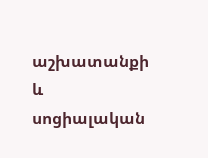աշխատանքի և սոցիալական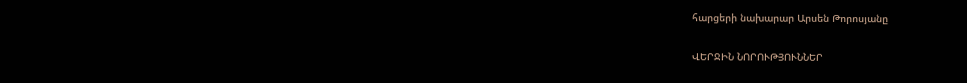հարցերի նախարար Արսեն Թորոսյանը

ՎԵՐՋԻՆ ՆՈՐՈՒԹՅՈՒՆՆԵՐ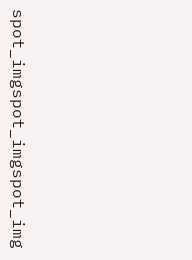spot_imgspot_imgspot_img